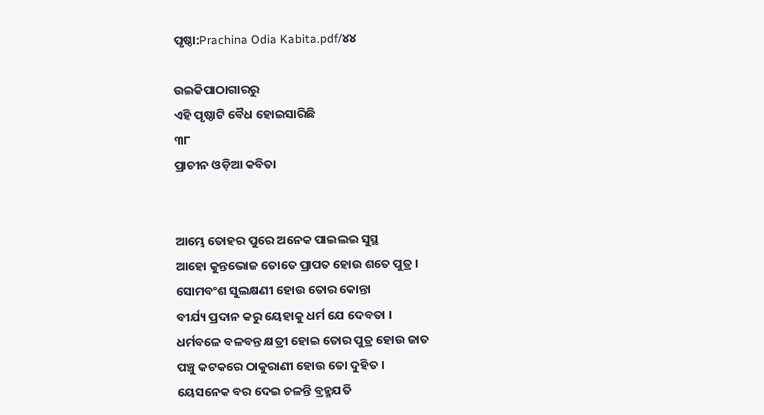ପୃଷ୍ଠା:Prachina Odia Kabita.pdf/୪୪

ଉଇକିପାଠାଗାର‌ରୁ
ଏହି ପୃଷ୍ଠାଟି ବୈଧ ହୋଇସାରିଛି
୩୮
ପ୍ରାଚୀନ ଓଡ଼ିଆ କବିତା


ଆମ୍ଭେ ତୋହର ପୁରେ ଅନେକ ପାଇଲଇ ସୁସ୍ଥ
ଆହୋ କୁନ୍ତଭୋଜ ତୋତେ ପ୍ରାପତ ହୋଉ ଶତେ ପୁତ୍ର ।
ସୋମବଂଶ ସୁଲକ୍ଷଣୀ ହୋଉ ତୋର କୋନ୍ତା
ବୀର୍ଯ୍ୟ ପ୍ରଦାନ କରୁ ୟେହାକୁ ଧର୍ମ ଯେ ଦେବତା ।
ଧର୍ମବଳେ ବଳବନ୍ତ କ୍ଷତ୍ରୀ ହୋଇ ତୋର ପୁତ୍ର ହୋଉ ଜାତ
ପଞ୍ଚୁ କଟକରେ ଠାକୁରାଣୀ ହୋଉ ତୋ ଦୁହିତ ।
ୟେସନେକ ବର ଦେଇ ଚଳନ୍ତି ବ୍ରହ୍ମଯତି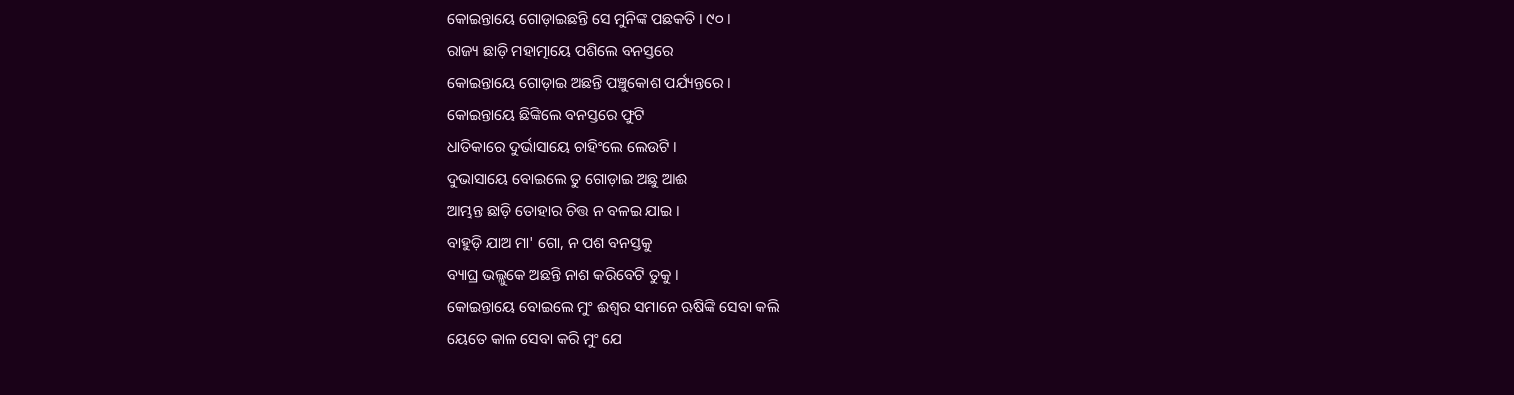କୋଇନ୍ତାୟେ ଗୋଡ଼ାଇଛନ୍ତି ସେ ମୁନିଙ୍କ ପଛକତି । ୯୦ ।
ରାଜ୍ୟ ଛାଡ଼ି ମହାତ୍ମାୟେ ପଶିଲେ ବନସ୍ତରେ
କୋଇନ୍ତାୟେ ଗୋଡ଼ାଇ ଅଛନ୍ତି ପଞ୍ଚୁକୋଶ ପର୍ଯ୍ୟନ୍ତରେ ।
କୋଇନ୍ତାୟେ ଛିଙ୍କିଲେ ବନସ୍ତରେ ଫୁଟି
ଧାତିକାରେ ଦୁର୍ଭାସାୟେ ଚାହିଂଲେ ଲେଉଟି ।
ଦୁଭାସାୟେ ବୋଇଲେ ତୁ ଗୋଡ଼ାଇ ଅଛୁ ଆଈ
ଆମ୍ଭନ୍ତ ଛାଡ଼ି ତୋହାର ଚିତ୍ତ ନ ବଳଇ ଯାଇ ।
ବାହୁଡ଼ି ଯାଅ ମା' ଗୋ, ନ ପଶ ବନସ୍ତକୁ
ବ୍ୟାଘ୍ର ଭଲ୍ଲୁକେ ଅଛନ୍ତି ନାଶ କରିବେଟି ତୁକୁ ।
କୋଇନ୍ତାୟେ ବୋଇଲେ ମୁଂ ଈଶ୍ୱର ସମାନେ ଋଷିଙ୍କି ସେବା କଲି
ୟେତେ କାଳ ସେବା କରି ମୁଂ ଯେ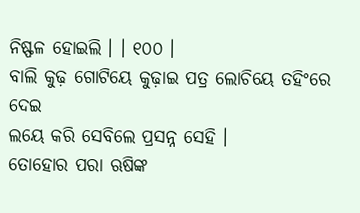ନିଷ୍ଫଳ ହୋଇଲି । । ୧୦୦ ।
ବାଲି କୁଢ଼ ଗୋଟିୟେ କୁଢ଼ାଇ ପତ୍ର ଲୋଚିୟେ ତହିଂରେ ଦେଇ
ଲୟେ କରି ସେବିଲେ ପ୍ରସନ୍ନ ସେହି ।
ତୋହୋର ପରା ଋଷିଙ୍କ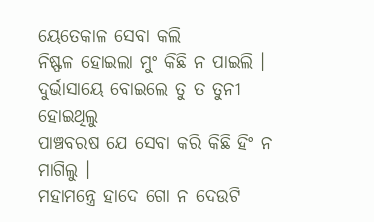ୟେତେକାଳ ସେବା କଲି
ନିଷ୍ଫଳ ହୋଇଲା ମୁଂ କିଛି ନ ପାଇଲି ।
ଦୁର୍ଭାସାୟେ ବୋଇଲେ ତୁ ତ ତୁନୀ ହୋଇଥିଲୁ
ପାଞ୍ଚବରଷ ଯେ ସେବା କରି କିଛି ହିଂ ନ ମାଗିଲୁ ।
ମହାମନ୍ତ୍ରେ ହାଦେ ଗୋ ନ ଦେଉଟି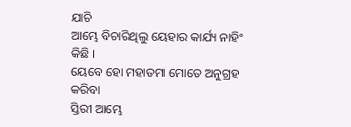ଯାଚି
ଆମ୍ଭେ ବିଚାରିଥିଲୁ ୟେହାର କାର୍ଯ୍ୟ ନାହିଂ କିଛି ।
ୟେବେ ହୋ ମହାତମା ମୋତେ ଅନୁଗ୍ରହ କରିବା
ସ୍ତିରୀ ଆମ୍ଭେ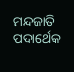ମନ୍ଦଜାତି ପଦାର୍ଥେକ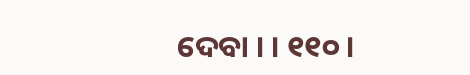ଦେବା । । ୧୧୦ ।